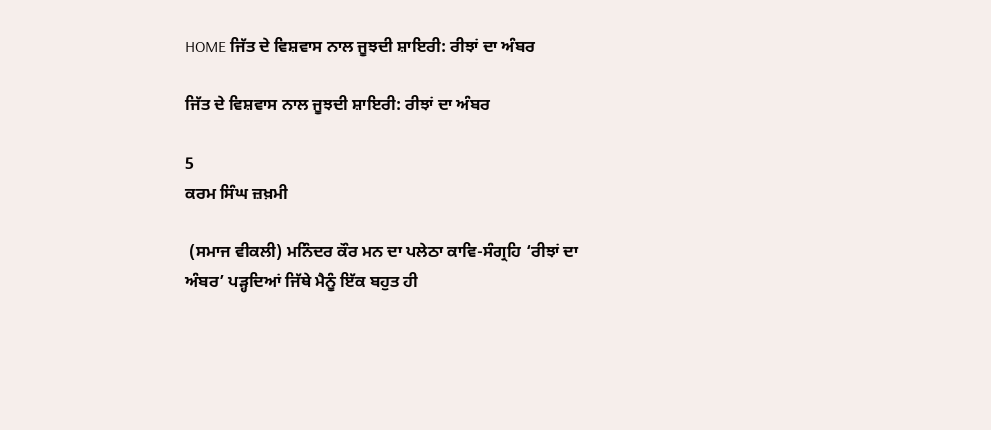HOME ਜਿੱਤ ਦੇ ਵਿਸ਼ਵਾਸ ਨਾਲ ਜੂਝਦੀ ਸ਼ਾਇਰੀ: ਰੀਝਾਂ ਦਾ ਅੰਬਰ

ਜਿੱਤ ਦੇ ਵਿਸ਼ਵਾਸ ਨਾਲ ਜੂਝਦੀ ਸ਼ਾਇਰੀ: ਰੀਝਾਂ ਦਾ ਅੰਬਰ

5
ਕਰਮ ਸਿੰਘ ਜ਼ਖ਼ਮੀ

 (ਸਮਾਜ ਵੀਕਲੀ) ਮਨਿੰਦਰ ਕੌਰ ਮਨ ਦਾ ਪਲੇਠਾ ਕਾਵਿ-ਸੰਗ੍ਰਹਿ ‘ਰੀਝਾਂ ਦਾ ਅੰਬਰ’ ਪੜ੍ਹਦਿਆਂ ਜਿੱਥੇ ਮੈਨੂੰ ਇੱਕ ਬਹੁਤ ਹੀ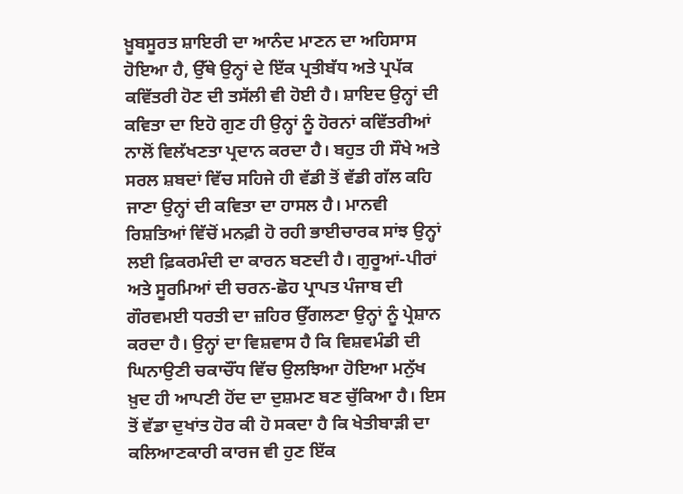ਖ਼ੂਬਸੂਰਤ ਸ਼ਾਇਰੀ ਦਾ ਆਨੰਦ ਮਾਣਨ ਦਾ ਅਹਿਸਾਸ ਹੋਇਆ ਹੈ, ਉੱਥੇ ਉਨ੍ਹਾਂ ਦੇ ਇੱਕ ਪ੍ਰਤੀਬੱਧ ਅਤੇ ਪ੍ਰਪੱਕ ਕਵਿੱਤਰੀ ਹੋਣ ਦੀ ਤਸੱਲੀ ਵੀ ਹੋਈ ਹੈ। ਸ਼ਾਇਦ ਉਨ੍ਹਾਂ ਦੀ ਕਵਿਤਾ ਦਾ ਇਹੋ ਗੁਣ ਹੀ ਉਨ੍ਹਾਂ ਨੂੰ ਹੋਰਨਾਂ ਕਵਿੱਤਰੀਆਂ ਨਾਲੋਂ ਵਿਲੱਖਣਤਾ ਪ੍ਰਦਾਨ ਕਰਦਾ ਹੈ। ਬਹੁਤ ਹੀ ਸੌਖੇ ਅਤੇ ਸਰਲ ਸ਼ਬਦਾਂ ਵਿੱਚ ਸਹਿਜੇ ਹੀ ਵੱਡੀ ਤੋਂ ਵੱਡੀ ਗੱਲ ਕਹਿ ਜਾਣਾ ਉਨ੍ਹਾਂ ਦੀ ਕਵਿਤਾ ਦਾ ਹਾਸਲ ਹੈ। ਮਾਨਵੀ ਰਿਸ਼ਤਿਆਂ ਵਿੱਚੋਂ ਮਨਫ਼ੀ ਹੋ ਰਹੀ ਭਾਈਚਾਰਕ ਸਾਂਝ ਉਨ੍ਹਾਂ ਲਈ ਫ਼ਿਕਰਮੰਦੀ ਦਾ ਕਾਰਨ ਬਣਦੀ ਹੈ। ਗੁਰੂਆਂ-ਪੀਰਾਂ ਅਤੇ ਸੂਰਮਿਆਂ ਦੀ ਚਰਨ-ਛੋਹ ਪ੍ਰਾਪਤ ਪੰਜਾਬ ਦੀ ਗੌਰਵਮਈ ਧਰਤੀ ਦਾ ਜ਼ਹਿਰ ਉੱਗਲਣਾ ਉਨ੍ਹਾਂ ਨੂੰ ਪ੍ਰੇਸ਼ਾਨ ਕਰਦਾ ਹੈ। ਉਨ੍ਹਾਂ ਦਾ ਵਿਸ਼ਵਾਸ ਹੈ ਕਿ ਵਿਸ਼ਵਮੰਡੀ ਦੀ ਘਿਨਾਉਣੀ ਚਕਾਚੌਂਧ ਵਿੱਚ ਉਲਝਿਆ ਹੋਇਆ ਮਨੁੱਖ ਖ਼ੁਦ ਹੀ ਆਪਣੀ ਹੋਂਦ ਦਾ ਦੁਸ਼ਮਣ ਬਣ ਚੁੱਕਿਆ ਹੈ। ਇਸ ਤੋਂ ਵੱਡਾ ਦੁਖਾਂਤ ਹੋਰ ਕੀ ਹੋ ਸਕਦਾ ਹੈ ਕਿ ਖੇਤੀਬਾੜੀ ਦਾ ਕਲਿਆਣਕਾਰੀ ਕਾਰਜ ਵੀ ਹੁਣ ਇੱਕ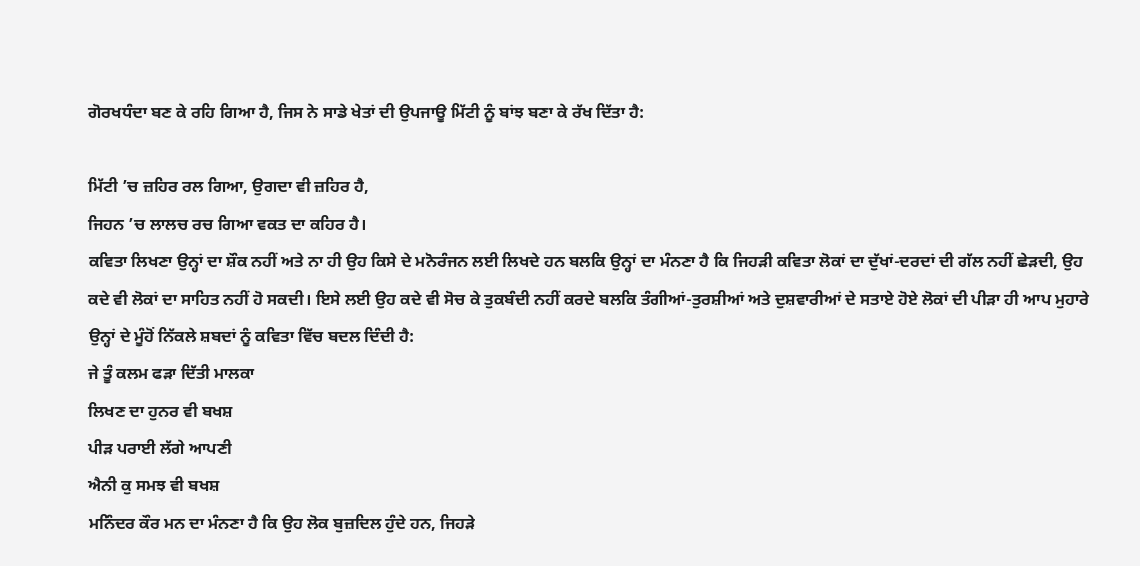ਗੋਰਖਧੰਦਾ ਬਣ ਕੇ ਰਹਿ ਗਿਆ ਹੈ, ਜਿਸ ਨੇ ਸਾਡੇ ਖੇਤਾਂ ਦੀ ਉਪਜਾਊ ਮਿੱਟੀ ਨੂੰ ਬਾਂਝ ਬਣਾ ਕੇ ਰੱਖ ਦਿੱਤਾ ਹੈ:

ਮਿੱਟੀ ’ਚ ਜ਼ਹਿਰ ਰਲ ਗਿਆ, ਉਗਦਾ ਵੀ ਜ਼ਹਿਰ ਹੈ,
ਜਿਹਨ ’ਚ ਲਾਲਚ ਰਚ ਗਿਆ ਵਕਤ ਦਾ ਕਹਿਰ ਹੈ।
ਕਵਿਤਾ ਲਿਖਣਾ ਉਨ੍ਹਾਂ ਦਾ ਸ਼ੌਕ ਨਹੀਂ ਅਤੇ ਨਾ ਹੀ ਉਹ ਕਿਸੇ ਦੇ ਮਨੋਰੰਜਨ ਲਈ ਲਿਖਦੇ ਹਨ ਬਲਕਿ ਉਨ੍ਹਾਂ ਦਾ ਮੰਨਣਾ ਹੈ ਕਿ ਜਿਹੜੀ ਕਵਿਤਾ ਲੋਕਾਂ ਦਾ ਦੁੱਖਾਂ-ਦਰਦਾਂ ਦੀ ਗੱਲ ਨਹੀਂ ਛੇੜਦੀ, ਉਹ ਕਦੇ ਵੀ ਲੋਕਾਂ ਦਾ ਸਾਹਿਤ ਨਹੀਂ ਹੋ ਸਕਦੀ। ਇਸੇ ਲਈ ਉਹ ਕਦੇ ਵੀ ਸੋਚ ਕੇ ਤੁਕਬੰਦੀ ਨਹੀਂ ਕਰਦੇ ਬਲਕਿ ਤੰਗੀਆਂ-ਤੁਰਸ਼ੀਆਂ ਅਤੇ ਦੁਸ਼ਵਾਰੀਆਂ ਦੇ ਸਤਾਏ ਹੋਏ ਲੋਕਾਂ ਦੀ ਪੀੜਾ ਹੀ ਆਪ ਮੁਹਾਰੇ ਉਨ੍ਹਾਂ ਦੇ ਮੂੰਹੋਂ ਨਿੱਕਲੇ ਸ਼ਬਦਾਂ ਨੂੰ ਕਵਿਤਾ ਵਿੱਚ ਬਦਲ ਦਿੰਦੀ ਹੈ:
ਜੇ ਤੂੰ ਕਲਮ ਫੜਾ ਦਿੱਤੀ ਮਾਲਕਾ
ਲਿਖਣ ਦਾ ਹੁਨਰ ਵੀ ਬਖਸ਼
ਪੀੜ ਪਰਾਈ ਲੱਗੇ ਆਪਣੀ
ਐਨੀ ਕੁ ਸਮਝ ਵੀ ਬਖਸ਼
ਮਨਿੰਦਰ ਕੌਰ ਮਨ ਦਾ ਮੰਨਣਾ ਹੈ ਕਿ ਉਹ ਲੋਕ ਬੁਜ਼ਦਿਲ ਹੁੰਦੇ ਹਨ, ਜਿਹੜੇ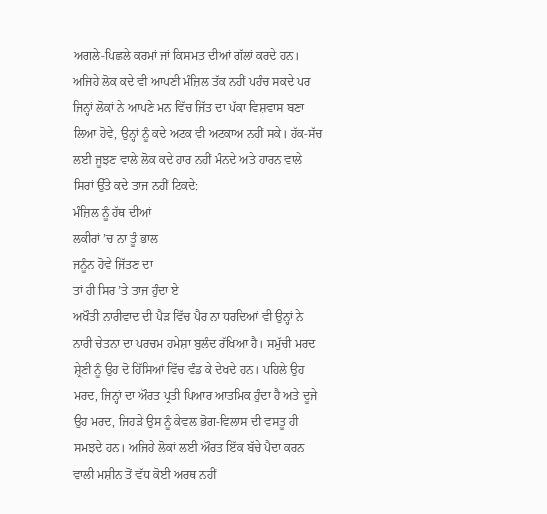ਅਗਲੇ-ਪਿਛਲੇ ਕਰਮਾਂ ਜਾਂ ਕਿਸਮਤ ਦੀਆਂ ਗੱਲਾਂ ਕਰਦੇ ਹਨ। ਅਜਿਹੇ ਲੋਕ ਕਦੇ ਵੀ ਆਪਣੀ ਮੰਜ਼ਿਲ ਤੱਕ ਨਹੀਂ ਪਹੰਚ ਸਕਦੇ ਪਰ ਜਿਨ੍ਹਾਂ ਲੋਕਾਂ ਨੇ ਆਪਣੇ ਮਨ ਵਿੱਚ ਜਿੱਤ ਦਾ ਪੱਕਾ ਵਿਸ਼ਵਾਸ ਬਣਾ ਲਿਆ ਹੋਵੇ, ਉਨ੍ਹਾਂ ਨੂੰ ਕਦੇ ਅਟਕ ਵੀ ਅਟਕਾਅ ਨਹੀਂ ਸਕੇ। ਹੱਕ-ਸੱਚ ਲਈ ਜੂਝਣ ਵਾਲੇ ਲੋਕ ਕਦੇ ਹਾਰ ਨਹੀਂ ਮੰਨਦੇ ਅਤੇ ਹਾਰਨ ਵਾਲੇ ਸਿਰਾਂ ਉੱਤੇ ਕਦੇ ਤਾਜ ਨਹੀਂ ਟਿਕਦੇ:
ਮੰਜ਼ਿਲ ਨੂੰ ਹੱਥ ਦੀਆਂ
ਲਕੀਰਾਂ ’ਚ ਨਾ ਤੂੰ ਭਾਲ
ਜਨੂੰਨ ਹੋਵੇ ਜਿੱਤਣ ਦਾ
ਤਾਂ ਹੀ ਸਿਰ ’ਤੇ ਤਾਜ ਹੁੰਦਾ ਏ
ਅਖੌਤੀ ਨਾਰੀਵਾਦ ਦੀ ਪੈੜ ਵਿੱਚ ਪੈਰ ਨਾ ਧਰਦਿਆਂ ਵੀ ਉਨ੍ਹਾਂ ਨੇ ਨਾਰੀ ਚੇਤਨਾ ਦਾ ਪਰਚਮ ਹਮੇਸ਼ਾ ਬੁਲੰਦ ਰੱਖਿਆ ਹੈ। ਸਮੁੱਚੀ ਮਰਦ ਸ਼੍ਰੇਣੀ ਨੂੰ ਉਹ ਦੋ ਹਿੱਸਿਆਂ ਵਿੱਚ ਵੰਡ ਕੇ ਦੇਖਦੇ ਹਨ। ਪਹਿਲੇ ਉਹ ਮਰਦ, ਜਿਨ੍ਹਾਂ ਦਾ ਔਰਤ ਪ੍ਰਤੀ ਪਿਆਰ ਆਤਮਿਕ ਹੁੰਦਾ ਹੈ ਅਤੇ ਦੂਜੇ ਉਹ ਮਰਦ, ਜਿਹੜੇ ਉਸ ਨੂੰ ਕੇਵਲ ਭੋਗ-ਵਿਲਾਸ ਦੀ ਵਸਤੂ ਹੀ ਸਮਝਦੇ ਹਨ। ਅਜਿਹੇ ਲੋਕਾਂ ਲਈ ਔਰਤ ਇੱਕ ਬੱਚੇ ਪੈਦਾ ਕਰਨ ਵਾਲੀ ਮਸ਼ੀਨ ਤੋਂ ਵੱਧ ਕੋਈ ਅਰਥ ਨਹੀਂ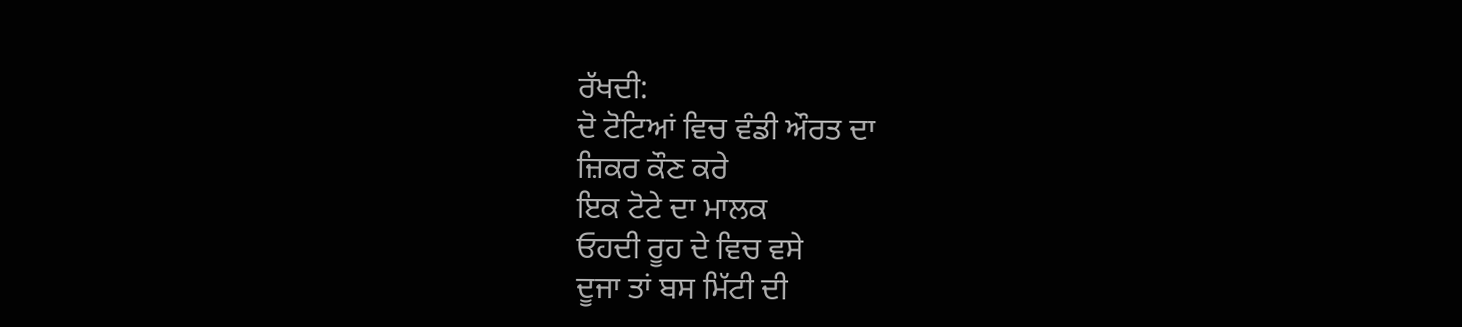ਰੱਖਦੀ:
ਦੋ ਟੋਟਿਆਂ ਵਿਚ ਵੰਡੀ ਔਰਤ ਦਾ
ਜ਼ਿਕਰ ਕੌਣ ਕਰੇ
ਇਕ ਟੋਟੇ ਦਾ ਮਾਲਕ
ਓਹਦੀ ਰੂਹ ਦੇ ਵਿਚ ਵਸੇ
ਦੂਜਾ ਤਾਂ ਬਸ ਮਿੱਟੀ ਦੀ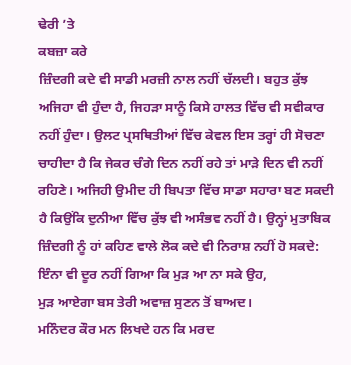ਢੇਰੀ ’ਤੇ
ਕਬਜ਼ਾ ਕਰੇ
ਜ਼ਿੰਦਗੀ ਕਦੇ ਵੀ ਸਾਡੀ ਮਰਜ਼ੀ ਨਾਲ ਨਹੀਂ ਚੱਲਦੀ। ਬਹੁਤ ਕੁੱਝ ਅਜਿਹਾ ਵੀ ਹੁੰਦਾ ਹੈ, ਜਿਹੜਾ ਸਾਨੂੰ ਕਿਸੇ ਹਾਲਤ ਵਿੱਚ ਵੀ ਸਵੀਕਾਰ ਨਹੀਂ ਹੁੰਦਾ। ਉਲਟ ਪ੍ਰਸਥਿਤੀਆਂ ਵਿੱਚ ਕੇਵਲ ਇਸ ਤਰ੍ਹਾਂ ਹੀ ਸੋਚਣਾ ਚਾਹੀਦਾ ਹੈ ਕਿ ਜੇਕਰ ਚੰਗੇ ਦਿਨ ਨਹੀਂ ਰਹੇ ਤਾਂ ਮਾੜੇ ਦਿਨ ਵੀ ਨਹੀਂ ਰਹਿਣੇ। ਅਜਿਹੀ ਉਮੀਦ ਹੀ ਬਿਪਤਾ ਵਿੱਚ ਸਾਡਾ ਸਹਾਰਾ ਬਣ ਸਕਦੀ ਹੈ ਕਿਉਂਕਿ ਦੁਨੀਆ ਵਿੱਚ ਕੁੱਝ ਵੀ ਅਸੰਭਵ ਨਹੀਂ ਹੈ। ਉਨ੍ਹਾਂ ਮੁਤਾਬਿਕ ਜ਼ਿੰਦਗੀ ਨੂੰ ਹਾਂ ਕਹਿਣ ਵਾਲੇ ਲੋਕ ਕਦੇ ਵੀ ਨਿਰਾਸ਼ ਨਹੀਂ ਹੋ ਸਕਦੇ:
ਇੰਨਾ ਵੀ ਦੂਰ ਨਹੀਂ ਗਿਆ ਕਿ ਮੁੜ ਆ ਨਾ ਸਕੇ ਉਹ,
ਮੁੜ ਆਏਗਾ ਬਸ ਤੇਰੀ ਅਵਾਜ਼ ਸੁਣਨ ਤੋਂ ਬਾਅਦ।
ਮਨਿੰਦਰ ਕੌਰ ਮਨ ਲਿਖਦੇ ਹਨ ਕਿ ਮਰਦ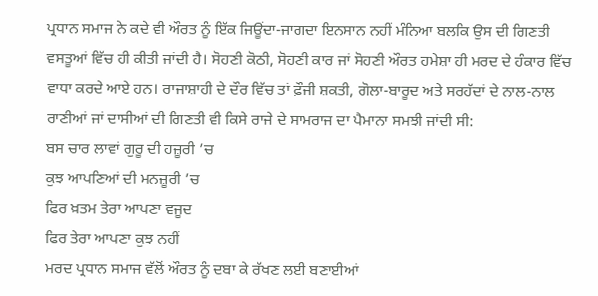ਪ੍ਰਧਾਨ ਸਮਾਜ ਨੇ ਕਦੇ ਵੀ ਔਰਤ ਨੂੰ ਇੱਕ ਜਿਊਂਦਾ-ਜਾਗਦਾ ਇਨਸਾਨ ਨਹੀਂ ਮੰਨਿਆ ਬਲਕਿ ਉਸ ਦੀ ਗਿਣਤੀ ਵਸਤੂਆਂ ਵਿੱਚ ਹੀ ਕੀਤੀ ਜਾਂਦੀ ਹੈ। ਸੋਹਣੀ ਕੋਠੀ, ਸੋਹਣੀ ਕਾਰ ਜਾਂ ਸੋਹਣੀ ਔਰਤ ਹਮੇਸ਼ਾ ਹੀ ਮਰਦ ਦੇ ਹੰਕਾਰ ਵਿੱਚ ਵਾਧਾ ਕਰਦੇ ਆਏ ਹਨ। ਰਾਜਾਸ਼ਾਹੀ ਦੇ ਦੌਰ ਵਿੱਚ ਤਾਂ ਫ਼ੌਜੀ ਸ਼ਕਤੀ, ਗੋਲਾ-ਬਾਰੂਦ ਅਤੇ ਸਰਹੱਦਾਂ ਦੇ ਨਾਲ-ਨਾਲ ਰਾਣੀਆਂ ਜਾਂ ਦਾਸੀਆਂ ਦੀ ਗਿਣਤੀ ਵੀ ਕਿਸੇ ਰਾਜੇ ਦੇ ਸਾਮਰਾਜ ਦਾ ਪੈਮਾਨਾ ਸਮਝੀ ਜਾਂਦੀ ਸੀ:
ਬਸ ਚਾਰ ਲਾਵਾਂ ਗੁਰੂ ਦੀ ਹਜ਼ੂਰੀ ’ਚ
ਕੁਝ ਆਪਣਿਆਂ ਦੀ ਮਨਜ਼ੂਰੀ ’ਚ
ਫਿਰ ਖ਼ਤਮ ਤੇਰਾ ਆਪਣਾ ਵਜੂਦ
ਫਿਰ ਤੇਰਾ ਆਪਣਾ ਕੁਝ ਨਹੀਂ
ਮਰਦ ਪ੍ਰਧਾਨ ਸਮਾਜ ਵੱਲੋਂ ਔਰਤ ਨੂੰ ਦਬਾ ਕੇ ਰੱਖਣ ਲਈ ਬਣਾਈਆਂ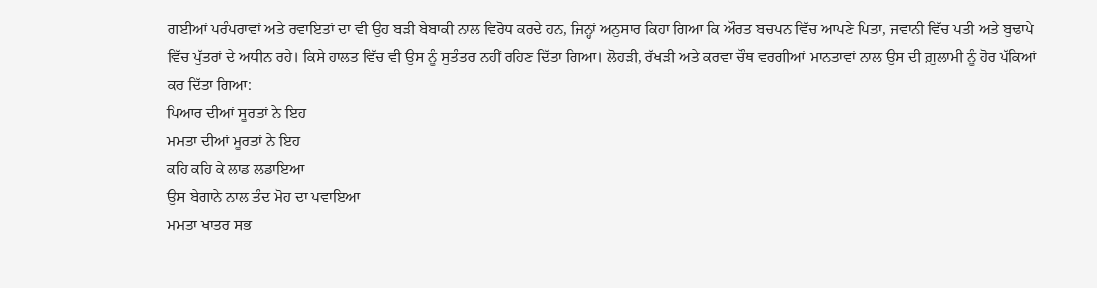ਗਈਆਂ ਪਰੰਪਰਾਵਾਂ ਅਤੇ ਰਵਾਇਤਾਂ ਦਾ ਵੀ ਉਹ ਬੜੀ ਬੇਬਾਕੀ ਨਾਲ ਵਿਰੋਧ ਕਰਦੇ ਹਨ, ਜਿਨ੍ਹਾਂ ਅਨੁਸਾਰ ਕਿਹਾ ਗਿਆ ਕਿ ਔਰਤ ਬਚਪਨ ਵਿੱਚ ਆਪਣੇ ਪਿਤਾ, ਜਵਾਨੀ ਵਿੱਚ ਪਤੀ ਅਤੇ ਬੁਢਾਪੇ ਵਿੱਚ ਪੁੱਤਰਾਂ ਦੇ ਅਧੀਨ ਰਹੇ। ਕਿਸੇ ਹਾਲਤ ਵਿੱਚ ਵੀ ਉਸ ਨੂੰ ਸੁਤੰਤਰ ਨਹੀਂ ਰਹਿਣ ਦਿੱਤਾ ਗਿਆ। ਲੋਹੜੀ, ਰੱਖੜੀ ਅਤੇ ਕਰਵਾ ਚੌਥ ਵਰਗੀਆਂ ਮਾਨਤਾਵਾਂ ਨਾਲ ਉਸ ਦੀ ਗ਼ੁਲਾਮੀ ਨੂੰ ਹੋਰ ਪੱਕਿਆਂ ਕਰ ਦਿੱਤਾ ਗਿਆ:
ਪਿਆਰ ਦੀਆਂ ਸੂਰਤਾਂ ਨੇ ਇਹ
ਮਮਤਾ ਦੀਆਂ ਮੂਰਤਾਂ ਨੇ ਇਹ
ਕਹਿ ਕਹਿ ਕੇ ਲਾਡ ਲਡਾਇਆ
ਉਸ ਬੇਗਾਨੇ ਨਾਲ ਤੰਦ ਮੋਹ ਦਾ ਪਵਾਇਆ
ਮਮਤਾ ਖਾਤਰ ਸਭ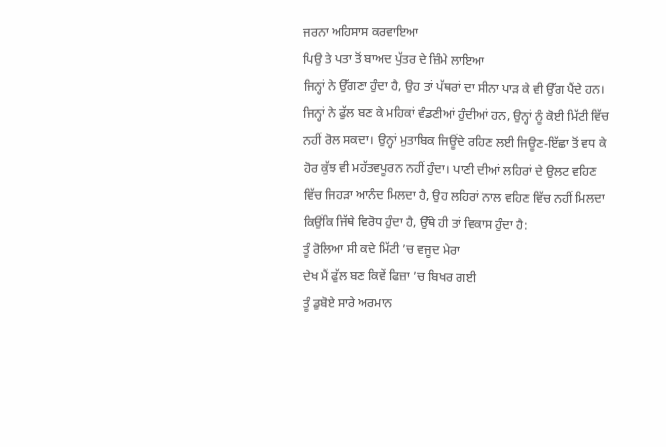ਜਰਨਾ ਅਹਿਸਾਸ ਕਰਵਾਇਆ
ਪਿਉ ਤੇ ਪਤਾ ਤੋਂ ਬਾਅਦ ਪੁੱਤਰ ਦੇ ਜ਼ਿੰਮੇ ਲਾਇਆ
ਜਿਨ੍ਹਾਂ ਨੇ ਉੱਗਣਾ ਹੁੰਦਾ ਹੈ, ਉਹ ਤਾਂ ਪੱਥਰਾਂ ਦਾ ਸੀਨਾ ਪਾੜ ਕੇ ਵੀ ਉੱਗ ਪੈਂਦੇ ਹਨ। ਜਿਨ੍ਹਾਂ ਨੇ ਫੁੱਲ ਬਣ ਕੇ ਮਹਿਕਾਂ ਵੰਡਣੀਆਂ ਹੁੰਦੀਆਂ ਹਨ, ਉਨ੍ਹਾਂ ਨੂੰ ਕੋਈ ਮਿੱਟੀ ਵਿੱਚ ਨਹੀਂ ਰੋਲ ਸਕਦਾ। ਉਨ੍ਹਾਂ ਮੁਤਾਬਿਕ ਜਿਊਂਦੇ ਰਹਿਣ ਲਈ ਜਿਊਣ-ਇੱਛਾ ਤੋਂ ਵਧ ਕੇ ਹੋਰ ਕੁੱਝ ਵੀ ਮਹੱਤਵਪੂਰਨ ਨਹੀਂ ਹੁੰਦਾ। ਪਾਣੀ ਦੀਆਂ ਲਹਿਰਾਂ ਦੇ ਉਲਟ ਵਹਿਣ ਵਿੱਚ ਜਿਹੜਾ ਆਨੰਦ ਮਿਲਦਾ ਹੈ, ਉਹ ਲਹਿਰਾਂ ਨਾਲ ਵਹਿਣ ਵਿੱਚ ਨਹੀਂ ਮਿਲਦਾ ਕਿਉਂਕਿ ਜਿੱਥੇ ਵਿਰੋਧ ਹੁੰਦਾ ਹੈ, ਉੱਥੇ ਹੀ ਤਾਂ ਵਿਕਾਸ ਹੁੰਦਾ ਹੈ:
ਤੂੰ ਰੋਲਿਆ ਸੀ ਕਦੇ ਮਿੱਟੀ ’ਚ ਵਜੂਦ ਮੇਰਾ
ਦੇਖ ਮੈਂ ਫੁੱਲ ਬਣ ਕਿਵੇਂ ਫਿਜ਼ਾ ’ਚ ਬਿਖਰ ਗਈ
ਤੂੰ ਡੁਬੋਏ ਸਾਰੇ ਅਰਮਾਨ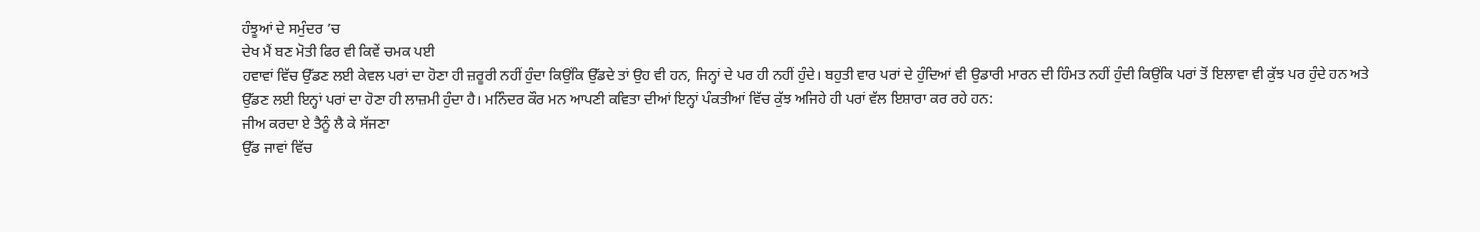ਹੰਝੂਆਂ ਦੇ ਸਮੁੰਦਰ ’ਚ
ਦੇਖ ਮੈਂ ਬਣ ਮੋਤੀ ਫਿਰ ਵੀ ਕਿਵੇਂ ਚਮਕ ਪਈ
ਹਵਾਵਾਂ ਵਿੱਚ ਉੱਡਣ ਲਈ ਕੇਵਲ ਪਰਾਂ ਦਾ ਹੋਣਾ ਹੀ ਜ਼ਰੂਰੀ ਨਹੀਂ ਹੁੰਦਾ ਕਿਉਂਕਿ ਉੱਡਦੇ ਤਾਂ ਉਹ ਵੀ ਹਨ, ਜਿਨ੍ਹਾਂ ਦੇ ਪਰ ਹੀ ਨਹੀਂ ਹੁੰਦੇ। ਬਹੁਤੀ ਵਾਰ ਪਰਾਂ ਦੇ ਹੁੰਦਿਆਂ ਵੀ ਉਡਾਰੀ ਮਾਰਨ ਦੀ ਹਿੰਮਤ ਨਹੀਂ ਹੁੰਦੀ ਕਿਉਂਕਿ ਪਰਾਂ ਤੋਂ ਇਲਾਵਾ ਵੀ ਕੁੱਝ ਪਰ ਹੁੰਦੇ ਹਨ ਅਤੇ ਉੱਡਣ ਲਈ ਇਨ੍ਹਾਂ ਪਰਾਂ ਦਾ ਹੋਣਾ ਹੀ ਲਾਜ਼ਮੀ ਹੁੰਦਾ ਹੈ। ਮਨਿੰਦਰ ਕੌਰ ਮਨ ਆਪਣੀ ਕਵਿਤਾ ਦੀਆਂ ਇਨ੍ਹਾਂ ਪੰਕਤੀਆਂ ਵਿੱਚ ਕੁੱਝ ਅਜਿਹੇ ਹੀ ਪਰਾਂ ਵੱਲ ਇਸ਼ਾਰਾ ਕਰ ਰਹੇ ਹਨ:
ਜੀਅ ਕਰਦਾ ਏ ਤੈਨੂੰ ਲੈ ਕੇ ਸੱਜਣਾ
ਉੱਡ ਜਾਵਾਂ ਵਿੱਚ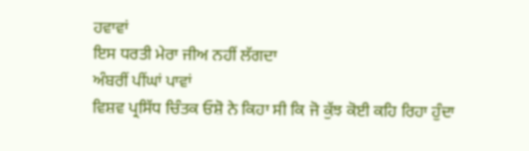ਹਵਾਵਾਂ
ਇਸ ਧਰਤੀ ਮੇਰਾ ਜੀਅ ਨਹੀਂ ਲੱਗਦਾ
ਅੰਬਰੀਂ ਪੀਂਘਾਂ ਪਾਵਾਂ
ਵਿਸ਼ਵ ਪ੍ਰਸਿੱਧ ਚਿੰਤਕ ਓਸ਼ੋ ਨੇ ਕਿਹਾ ਸੀ ਕਿ ਜੋ ਕੁੱਝ ਕੋਈ ਕਹਿ ਰਿਹਾ ਹੁੰਦਾ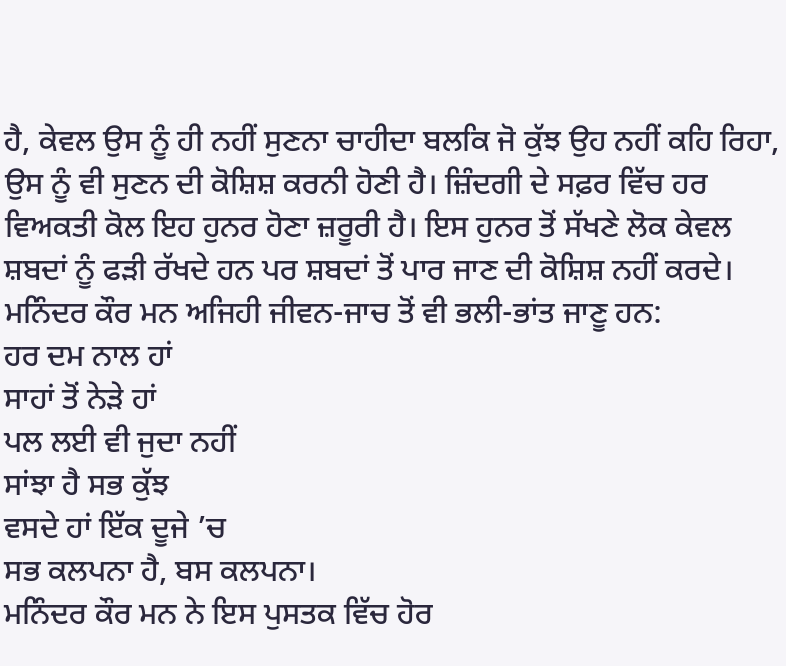ਹੈ, ਕੇਵਲ ਉਸ ਨੂੰ ਹੀ ਨਹੀਂ ਸੁਣਨਾ ਚਾਹੀਦਾ ਬਲਕਿ ਜੋ ਕੁੱਝ ਉਹ ਨਹੀਂ ਕਹਿ ਰਿਹਾ, ਉਸ ਨੂੰ ਵੀ ਸੁਣਨ ਦੀ ਕੋਸ਼ਿਸ਼ ਕਰਨੀ ਹੋਣੀ ਹੈ। ਜ਼ਿੰਦਗੀ ਦੇ ਸਫ਼ਰ ਵਿੱਚ ਹਰ ਵਿਅਕਤੀ ਕੋਲ ਇਹ ਹੁਨਰ ਹੋਣਾ ਜ਼ਰੂਰੀ ਹੈ। ਇਸ ਹੁਨਰ ਤੋਂ ਸੱਖਣੇ ਲੋਕ ਕੇਵਲ ਸ਼ਬਦਾਂ ਨੂੰ ਫੜੀ ਰੱਖਦੇ ਹਨ ਪਰ ਸ਼ਬਦਾਂ ਤੋਂ ਪਾਰ ਜਾਣ ਦੀ ਕੋਸ਼ਿਸ਼ ਨਹੀਂ ਕਰਦੇ। ਮਨਿੰਦਰ ਕੌਰ ਮਨ ਅਜਿਹੀ ਜੀਵਨ-ਜਾਚ ਤੋਂ ਵੀ ਭਲੀ-ਭਾਂਤ ਜਾਣੂ ਹਨ:
ਹਰ ਦਮ ਨਾਲ ਹਾਂ
ਸਾਹਾਂ ਤੋਂ ਨੇੜੇ ਹਾਂ
ਪਲ ਲਈ ਵੀ ਜੁਦਾ ਨਹੀਂ
ਸਾਂਝਾ ਹੈ ਸਭ ਕੁੱਝ
ਵਸਦੇ ਹਾਂ ਇੱਕ ਦੂਜੇ ’ਚ
ਸਭ ਕਲਪਨਾ ਹੈ, ਬਸ ਕਲਪਨਾ।
ਮਨਿੰਦਰ ਕੌਰ ਮਨ ਨੇ ਇਸ ਪੁਸਤਕ ਵਿੱਚ ਹੋਰ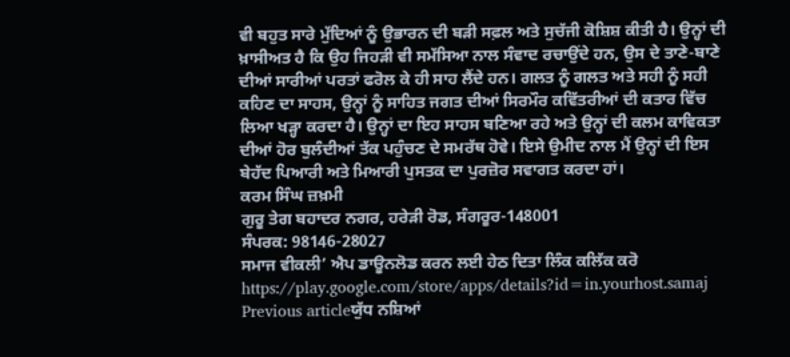ਵੀ ਬਹੁਤ ਸਾਰੇ ਮੁੱਦਿਆਂ ਨੂੰ ਉਭਾਰਨ ਦੀ ਬੜੀ ਸਫ਼ਲ ਅਤੇ ਸੁਚੱਜੀ ਕੋਸ਼ਿਸ਼ ਕੀਤੀ ਹੈ। ਉਨ੍ਹਾਂ ਦੀ ਖ਼ਾਸੀਅਤ ਹੈ ਕਿ ਉਹ ਜਿਹੜੀ ਵੀ ਸਮੱਸਿਆ ਨਾਲ ਸੰਵਾਦ ਰਚਾਉਂਦੇ ਹਨ, ਉਸ ਦੇ ਤਾਣੇ-ਬਾਣੇ ਦੀਆਂ ਸਾਰੀਆਂ ਪਰਤਾਂ ਫਰੋਲ ਕੇ ਹੀ ਸਾਹ ਲੈਂਦੇ ਹਨ। ਗਲਤ ਨੂੰ ਗਲਤ ਅਤੇ ਸਹੀ ਨੂੰ ਸਹੀ ਕਹਿਣ ਦਾ ਸਾਹਸ, ਉਨ੍ਹਾਂ ਨੂੰ ਸਾਹਿਤ ਜਗਤ ਦੀਆਂ ਸਿਰਮੌਰ ਕਵਿੱਤਰੀਆਂ ਦੀ ਕਤਾਰ ਵਿੱਚ ਲਿਆ ਖੜ੍ਹਾ ਕਰਦਾ ਹੈ। ਉਨ੍ਹਾਂ ਦਾ ਇਹ ਸਾਹਸ ਬਣਿਆ ਰਹੇ ਅਤੇ ਉਨ੍ਹਾਂ ਦੀ ਕਲਮ ਕਾਵਿਕਤਾ ਦੀਆਂ ਹੋਰ ਬੁਲੰਦੀਆਂ ਤੱਕ ਪਹੁੰਚਣ ਦੇ ਸਮਰੱਥ ਹੋਵੇ। ਇਸੇ ਉਮੀਦ ਨਾਲ ਮੈਂ ਉਨ੍ਹਾਂ ਦੀ ਇਸ ਬੇਹੱਦ ਪਿਆਰੀ ਅਤੇ ਮਿਆਰੀ ਪੁਸਤਕ ਦਾ ਪੁਰਜ਼ੋਰ ਸਵਾਗਤ ਕਰਦਾ ਹਾਂ।
ਕਰਮ ਸਿੰਘ ਜ਼ਖ਼ਮੀ
ਗੁਰੂ ਤੇਗ ਬਹਾਦਰ ਨਗਰ, ਹਰੇੜੀ ਰੋਡ, ਸੰਗਰੂਰ-148001
ਸੰਪਰਕ: 98146-28027
ਸਮਾਜ ਵੀਕਲੀ’ ਐਪ ਡਾਊਨਲੋਡ ਕਰਨ ਲਈ ਹੇਠ ਦਿਤਾ ਲਿੰਕ ਕਲਿੱਕ ਕਰੋ
https://play.google.com/store/apps/details?id=in.yourhost.samaj
Previous articleਯੁੱਧ ਨਸ਼ਿਆਂ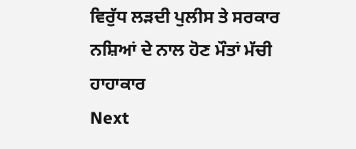ਵਿਰੁੱਧ ਲੜਦੀ ਪੁਲੀਸ ਤੇ ਸਰਕਾਰ ਨਸ਼ਿਆਂ ਦੇ ਨਾਲ ਹੋਣ ਮੌਤਾਂ ਮੱਚੀ ਹਾਹਾਕਾਰ
Next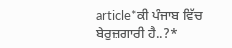article*ਕੀ ਪੰਜਾਬ ਵਿੱਚ ਬੇਰੁਜ਼ਗਾਰੀ ਹੈ..?*